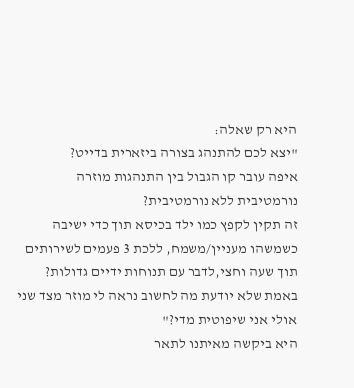היא רק שאלה:
"יצא לכם להתנהג בצורה ביזארית בדייט?
איפה עובר קו הגבול בין התנהגות מוזרה נורמטיבית ללא נורמטיבית?
זה תקין לקפץ כמו ילד בכיסא תוך כדי ישיבה כשמשהו מעניין/משמח, ללכת 3 פעמים לשירותים תוך שעה וחצי,לדבר עם תנוחות ידיים גדולות?
באמת שלא יודעת מה לחשוב נראה לי מוזר מצד שני אולי אני שיפוטית מדי?"
היא ביקשה מאיתנו לתאר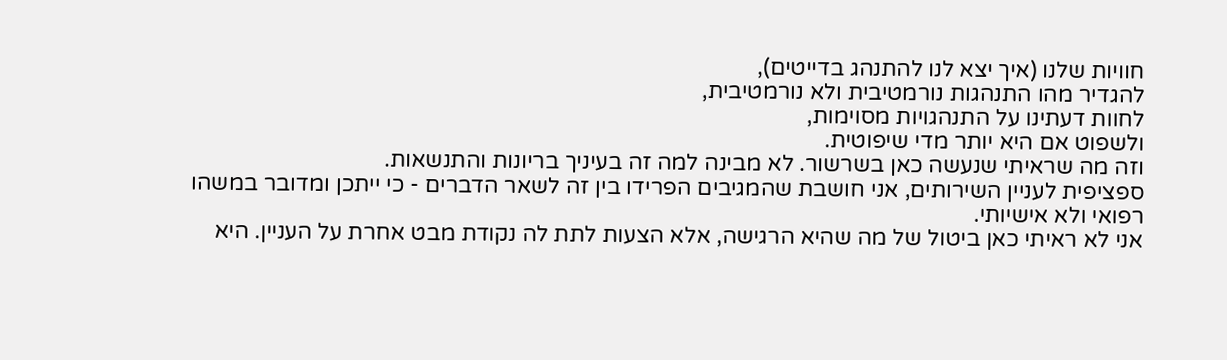חוויות שלנו (איך יצא לנו להתנהג בדייטים),
להגדיר מהו התנהגות נורמטיבית ולא נורמטיבית,
לחוות דעתינו על התנהגויות מסוימות,
ולשפוט אם היא יותר מדי שיפוטית.
וזה מה שראיתי שנעשה כאן בשרשור. לא מבינה למה זה בעיניך בריונות והתנשאות.
ספציפית לעניין השירותים, אני חושבת שהמגיבים הפרידו בין זה לשאר הדברים - כי ייתכן ומדובר במשהו רפואי ולא אישיותי.
אני לא ראיתי כאן ביטול של מה שהיא הרגישה, אלא הצעות לתת לה נקודת מבט אחרת על העניין. היא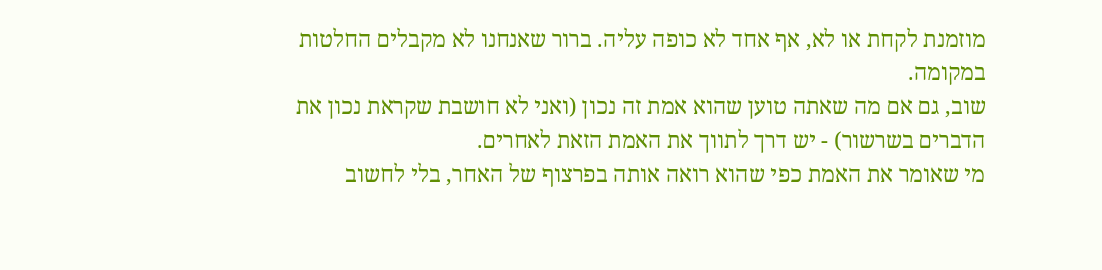מוזמנת לקחת או לא, אף אחד לא כופה עליה. ברור שאנחנו לא מקבלים החלטות במקומה.
שוב, גם אם מה שאתה טוען שהוא אמת זה נכון (ואני לא חושבת שקראת נכון את הדברים בשרשור) - יש דרך לתווך את האמת הזאת לאחרים.
מי שאומר את האמת כפי שהוא רואה אותה בפרצוף של האחר, בלי לחשוב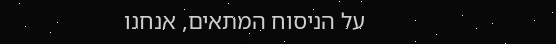על הניסוח המתאים, אנחנו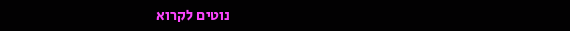נוטים לקרוא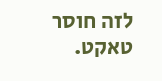לזה חוסר טאקט.